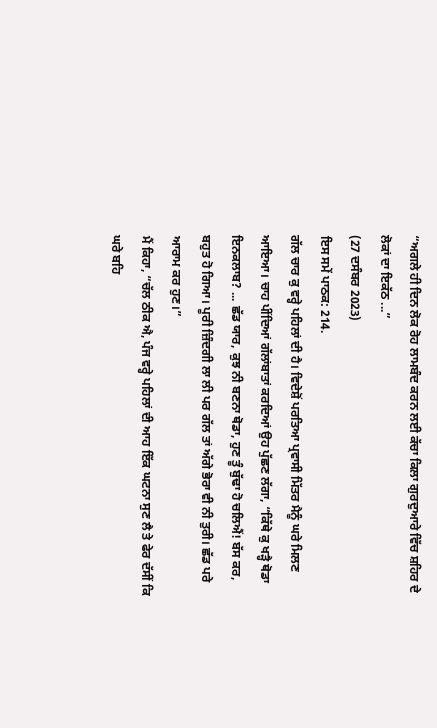“ਅਗਲੇ ਹੀ ਦਿਨ ਲੋਕ ਰੋਹ ਲਾਮਬੰਦ ਕਰਨ ਲਈ ਕੱਚਾ ਕਿਲਾ ਗੁਰਦੁਆਰੇ ਵਿੱਚ ਸ਼ਹਿਰ ਦੇ ਲੋਕਾਂ ਦਾ ਇਕੱਠ ...”
(27 ਦਸੰਬਰ 2023)
ਇਸ ਸਮੇਂ ਪਾਠਕ: 214.
ਗੱਲ ਚਾਰ ਕੁ ਵਰ੍ਹੇ ਪਹਿਲਾਂ ਦੀ ਹੈ। ਵਿਦੇਸ਼ੋਂ ਪਰਤਿਆ ਪ੍ਰਵਾਸੀ ਮਿੱਤਰ ਮੈਨੂੰ ਘਰੇ ਮਿਲਣ ਆਇਆ। ਚਾਹ ਪੀਂਦਿਆਂ ਗੱਲਾਂਬਾਤਾਂ ਕਰਦਿਆਂ ਉਹ ਪੁੱਛਣ ਲੱਗਾ, “ਕਿੱਥੇ ਕੁ ਖੜ੍ਹੈ ਥੋਡਾ ਇਨਕਲਾਬ? ... ਛੱਡ ਯਾਰ, ਕੁਝ ਨੀ ਬਣਨਾ ਥੋਡਾ, ਹੁਣ ਤੂੰ ਬੁੱਢਾ ਹੋ ਚਲਿਐਂ! ਬੱਸ ਕਰ, ਬਹੁਤ ਹੋ ਗਿਆ। ਪੂਰੀ ਜ਼ਿੰਦਗੀ ਲਾ ਲੀ ਪਰ ਗੱਲ ਤਾਂ ਅੱਗੇ ਭੋਰਾ ਵੀ ਨੀ ਤੁਰੀ। ਛੱਡ ਪਰੇ ਆਰਾਮ ਕਰ ਹੁਣ।”
ਮੈਂ ਕਿਹਾ, “ਚੱਲ ਠੀਕ ਐ, ਪੰਜ ਵਰ੍ਹੇ ਪਹਿਲਾਂ ਦੀ ਆਹ ਇੱਕ ਘਟਨਾ ਸੁਣ ਲੈ ਤੇ ਫੇਰ ਦੱਸੀਂ ਕਿ ਘਰੇ ਬਹਿ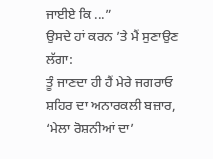ਜਾਈਏ ਕਿ ...”
ਉਸਦੇ ਹਾਂ ਕਰਨ ’ਤੇ ਮੈਂ ਸੁਣਾਉਣ ਲੱਗਾ:
ਤੂੰ ਜਾਣਦਾ ਹੀ ਹੈਂ ਮੇਰੇ ਜਗਰਾਓ ਸ਼ਹਿਰ ਦਾ ਅਨਾਰਕਲੀ ਬਜ਼ਾਰ, ‘ਮੇਲਾ ਰੋਸ਼ਨੀਆਂ ਦਾ’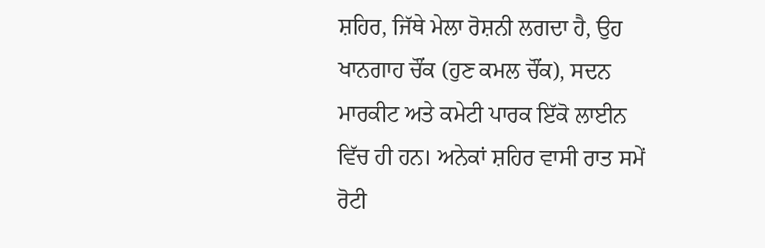ਸ਼ਹਿਰ, ਜਿੱਥੇ ਮੇਲਾ ਰੋਸ਼ਨੀ ਲਗਦਾ ਹੈ, ਉਹ ਖਾਨਗਾਹ ਚੌਂਕ (ਹੁਣ ਕਮਲ ਚੌਂਕ), ਸਦਨ ਮਾਰਕੀਟ ਅਤੇ ਕਮੇਟੀ ਪਾਰਕ ਇੱਕੋ ਲਾਈਨ ਵਿੱਚ ਹੀ ਹਨ। ਅਨੇਕਾਂ ਸ਼ਹਿਰ ਵਾਸੀ ਰਾਤ ਸਮੇਂ ਰੋਟੀ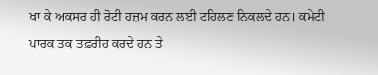ਖਾ ਕੇ ਅਕਸਰ ਹੀ ਰੋਟੀ ਹਜ਼ਮ ਕਰਨ ਲਈ ਟਹਿਲਣ ਨਿਕਲਦੇ ਹਨ। ਕਮੇਟੀ ਪਾਰਕ ਤਕ ਤਫ਼ਰੀਹ ਕਰਦੇ ਹਨ ਤੇ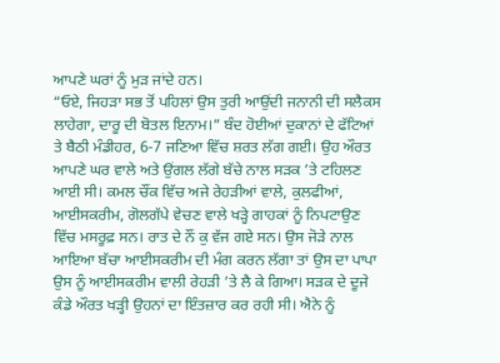ਆਪਣੇ ਘਰਾਂ ਨੂੰ ਮੁੜ ਜਾਂਦੇ ਹਨ।
“ਓਏ, ਜਿਹੜਾ ਸਭ ਤੋਂ ਪਹਿਲਾਂ ਉਸ ਤੁਰੀ ਆਉਂਦੀ ਜਨਾਨੀ ਦੀ ਸਲੈਕਸ ਲਾਹੇਗਾ, ਦਾਰੂ ਦੀ ਬੋਤਲ ਇਨਾਮ।” ਬੰਦ ਹੋਈਆਂ ਦੁਕਾਨਾਂ ਦੇ ਫੱਟਿਆਂ ਤੇ ਬੈਠੀ ਮੰਡੀਹਰ, 6-7 ਜਣਿਆ ਵਿੱਚ ਸ਼ਰਤ ਲੱਗ ਗਈ। ਉਹ ਔਰਤ ਆਪਣੇ ਘਰ ਵਾਲੇ ਅਤੇ ਉਂਗਲ ਲੱਗੇ ਬੱਚੇ ਨਾਲ ਸੜਕ ’ਤੇ ਟਹਿਲਣ ਆਈ ਸੀ। ਕਮਲ ਚੌਂਕ ਵਿੱਚ ਅਜੇ ਰੇਹੜੀਆਂ ਵਾਲੇ, ਕੁਲਫੀਆਂ, ਆਈਸਕਰੀਮ, ਗੋਲਗੱਪੇ ਵੇਚਣ ਵਾਲੇ ਖੜ੍ਹੇ ਗਾਹਕਾਂ ਨੂੰ ਨਿਪਟਾਉਣ ਵਿੱਚ ਮਸਰੂਫ਼ ਸਨ। ਰਾਤ ਦੇ ਨੌਂ ਕੁ ਵੱਜ ਗਏ ਸਨ। ਉਸ ਜੋੜੇ ਨਾਲ ਆਇਆ ਬੱਚਾ ਆਈਸਕਰੀਮ ਦੀ ਮੰਗ ਕਰਨ ਲੱਗਾ ਤਾਂ ਉਸ ਦਾ ਪਾਪਾ ਉਸ ਨੂੰ ਆਈਸਕਰੀਮ ਵਾਲੀ ਰੇਹੜੀ ’ਤੇ ਲੈ ਕੇ ਗਿਆ। ਸੜਕ ਦੇ ਦੂਜੇ ਕੰਡੇ ਔਰਤ ਖੜ੍ਹੀ ਉਹਨਾਂ ਦਾ ਇੰਤਜ਼ਾਰ ਕਰ ਰਹੀ ਸੀ। ਐਨੇ ਨੂੰ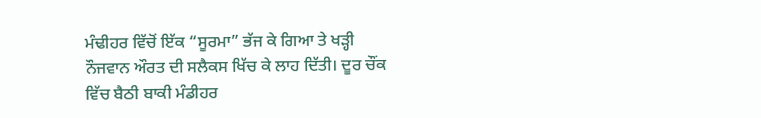ਮੰਢੀਹਰ ਵਿੱਚੋਂ ਇੱਕ “ਸੂਰਮਾ” ਭੱਜ ਕੇ ਗਿਆ ਤੇ ਖੜ੍ਹੀ ਨੌਜਵਾਨ ਔਰਤ ਦੀ ਸਲੈਕਸ ਖਿੱਚ ਕੇ ਲਾਹ ਦਿੱਤੀ। ਦੂਰ ਚੌਂਕ ਵਿੱਚ ਬੈਠੀ ਬਾਕੀ ਮੰਡੀਹਰ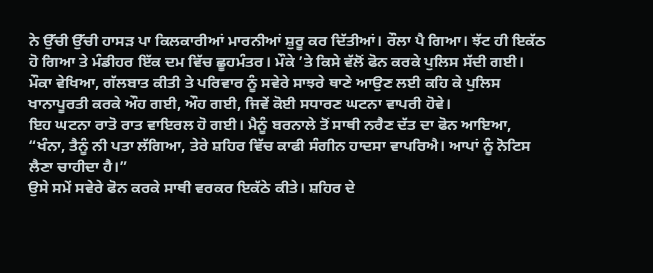ਨੇ ਉੱਚੀ ਉੱਚੀ ਹਾਸੜ ਪਾ ਕਿਲਕਾਰੀਆਂ ਮਾਰਨੀਆਂ ਸ਼ੁਰੂ ਕਰ ਦਿੱਤੀਆਂ। ਰੌਲਾ ਪੈ ਗਿਆ। ਝੱਟ ਹੀ ਇਕੱਠ ਹੋ ਗਿਆ ਤੇ ਮੰਡੀਹਰ ਇੱਕ ਦਮ ਵਿੱਚ ਛੂਹਮੰਤਰ। ਮੌਕੇ ’ਤੇ ਕਿਸੇ ਵੱਲੋਂ ਫੋਨ ਕਰਕੇ ਪੁਲਿਸ ਸੱਦੀ ਗਈ। ਮੌਕਾ ਵੇਖਿਆ, ਗੱਲਬਾਤ ਕੀਤੀ ਤੇ ਪਰਿਵਾਰ ਨੂੰ ਸਵੇਰੇ ਸਾਝਰੇ ਥਾਣੇ ਆਉਣ ਲਈ ਕਹਿ ਕੇ ਪੁਲਿਸ ਖਾਨਾਪੂਰਤੀ ਕਰਕੇ ਔਹ ਗਈ, ਔਹ ਗਈ, ਜਿਵੇਂ ਕੋਈ ਸਧਾਰਣ ਘਟਨਾ ਵਾਪਰੀ ਹੋਵੇ।
ਇਹ ਘਟਨਾ ਰਾਤੋ ਰਾਤ ਵਾਇਰਲ ਹੋ ਗਈ। ਮੈਨੂੰ ਬਰਨਾਲੇ ਤੋਂ ਸਾਥੀ ਨਰੈਣ ਦੱਤ ਦਾ ਫੋਨ ਆਇਆ, “ਖੰਨਾ, ਤੈਨੂੰ ਨੀ ਪਤਾ ਲੱਗਿਆ, ਤੇਰੇ ਸ਼ਹਿਰ ਵਿੱਚ ਕਾਫੀ ਸੰਗੀਨ ਹਾਦਸਾ ਵਾਪਰਿਐ। ਆਪਾਂ ਨੂੰ ਨੋਟਿਸ ਲੈਣਾ ਚਾਹੀਦਾ ਹੈ।”
ਉਸੇ ਸਮੇਂ ਸਵੇਰੇ ਫੋਨ ਕਰਕੇ ਸਾਥੀ ਵਰਕਰ ਇਕੱਠੇ ਕੀਤੇ। ਸ਼ਹਿਰ ਦੇ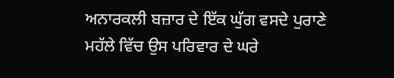ਅਨਾਰਕਲੀ ਬਜ਼ਾਰ ਦੇ ਇੱਕ ਘੁੱਗ ਵਸਦੇ ਪੁਰਾਣੇ ਮਹੱਲੇ ਵਿੱਚ ਉਸ ਪਰਿਵਾਰ ਦੇ ਘਰੇ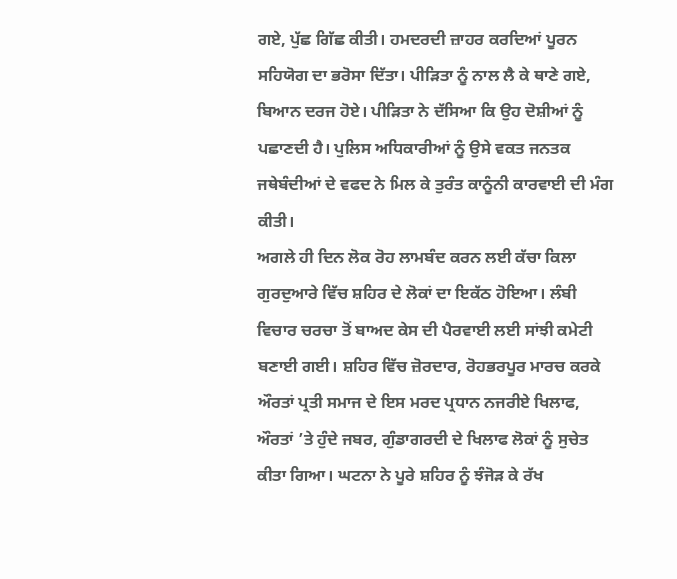ਗਏ, ਪੁੱਛ ਗਿੱਛ ਕੀਤੀ। ਹਮਦਰਦੀ ਜ਼ਾਹਰ ਕਰਦਿਆਂ ਪੂਰਨ ਸਹਿਯੋਗ ਦਾ ਭਰੋਸਾ ਦਿੱਤਾ। ਪੀੜਿਤਾ ਨੂੰ ਨਾਲ ਲੈ ਕੇ ਥਾਣੇ ਗਏ, ਬਿਆਨ ਦਰਜ ਹੋਏ। ਪੀੜਿਤਾ ਨੇ ਦੱਸਿਆ ਕਿ ਉਹ ਦੋਸ਼ੀਆਂ ਨੂੰ ਪਛਾਣਦੀ ਹੈ। ਪੁਲਿਸ ਅਧਿਕਾਰੀਆਂ ਨੂੰ ਉਸੇ ਵਕਤ ਜਨਤਕ ਜਥੇਬੰਦੀਆਂ ਦੇ ਵਫਦ ਨੇ ਮਿਲ ਕੇ ਤੁਰੰਤ ਕਾਨੂੰਨੀ ਕਾਰਵਾਈ ਦੀ ਮੰਗ ਕੀਤੀ।
ਅਗਲੇ ਹੀ ਦਿਨ ਲੋਕ ਰੋਹ ਲਾਮਬੰਦ ਕਰਨ ਲਈ ਕੱਚਾ ਕਿਲਾ ਗੁਰਦੁਆਰੇ ਵਿੱਚ ਸ਼ਹਿਰ ਦੇ ਲੋਕਾਂ ਦਾ ਇਕੱਠ ਹੋਇਆ। ਲੰਬੀ ਵਿਚਾਰ ਚਰਚਾ ਤੋਂ ਬਾਅਦ ਕੇਸ ਦੀ ਪੈਰਵਾਈ ਲਈ ਸਾਂਝੀ ਕਮੇਟੀ ਬਣਾਈ ਗਈ। ਸ਼ਹਿਰ ਵਿੱਚ ਜ਼ੋਰਦਾਰ, ਰੋਹਭਰਪੂਰ ਮਾਰਚ ਕਰਕੇ ਔਰਤਾਂ ਪ੍ਰਤੀ ਸਮਾਜ ਦੇ ਇਸ ਮਰਦ ਪ੍ਰਧਾਨ ਨਜਰੀਏ ਖਿਲਾਫ, ਔਰਤਾਂ ’ਤੇ ਹੁੰਦੇ ਜਬਰ, ਗੁੰਡਾਗਰਦੀ ਦੇ ਖਿਲਾਫ ਲੋਕਾਂ ਨੂੰ ਸੁਚੇਤ ਕੀਤਾ ਗਿਆ। ਘਟਨਾ ਨੇ ਪੂਰੇ ਸ਼ਹਿਰ ਨੂੰ ਝੰਜੋੜ ਕੇ ਰੱਖ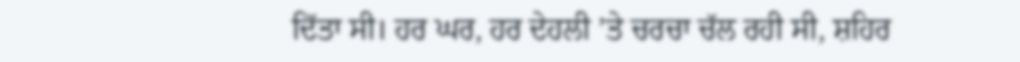ਦਿੱਤਾ ਸੀ। ਹਰ ਘਰ, ਹਰ ਦੇਹਲੀ ’ਤੇ ਚਰਚਾ ਚੱਲ ਰਹੀ ਸੀ, ਸ਼ਹਿਰ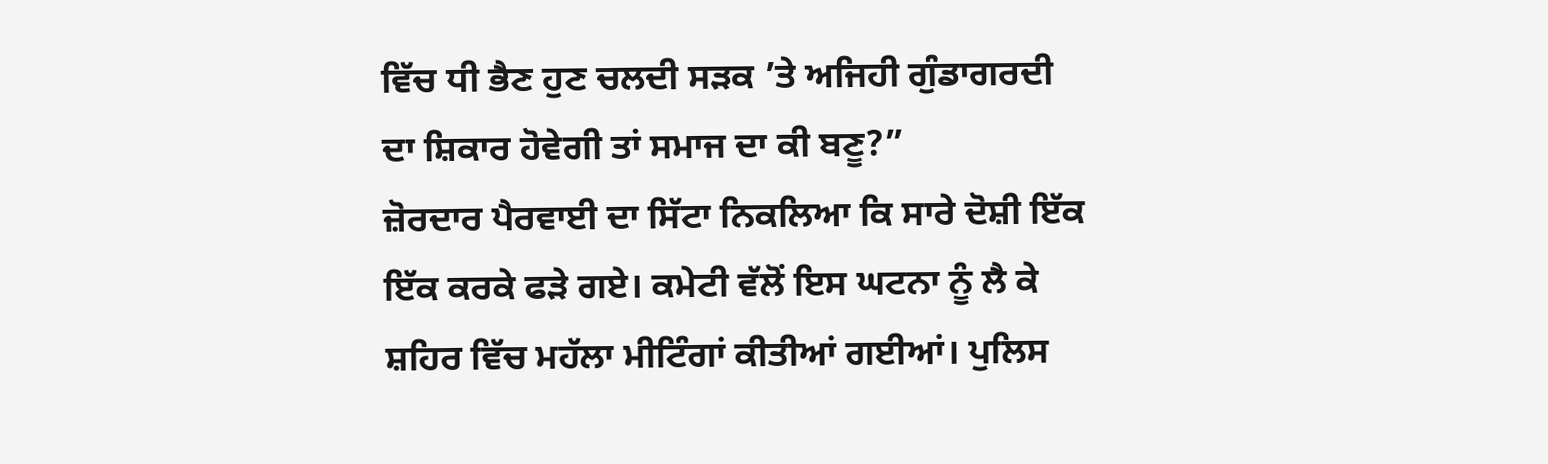ਵਿੱਚ ਧੀ ਭੈਣ ਹੁਣ ਚਲਦੀ ਸੜਕ ’ਤੇ ਅਜਿਹੀ ਗੁੰਡਾਗਰਦੀ ਦਾ ਸ਼ਿਕਾਰ ਹੋਵੇਗੀ ਤਾਂ ਸਮਾਜ ਦਾ ਕੀ ਬਣੂ?”
ਜ਼ੋਰਦਾਰ ਪੈਰਵਾਈ ਦਾ ਸਿੱਟਾ ਨਿਕਲਿਆ ਕਿ ਸਾਰੇ ਦੋਸ਼ੀ ਇੱਕ ਇੱਕ ਕਰਕੇ ਫੜੇ ਗਏ। ਕਮੇਟੀ ਵੱਲੋਂ ਇਸ ਘਟਨਾ ਨੂੰ ਲੈ ਕੇ ਸ਼ਹਿਰ ਵਿੱਚ ਮਹੱਲਾ ਮੀਟਿੰਗਾਂ ਕੀਤੀਆਂ ਗਈਆਂ। ਪੁਲਿਸ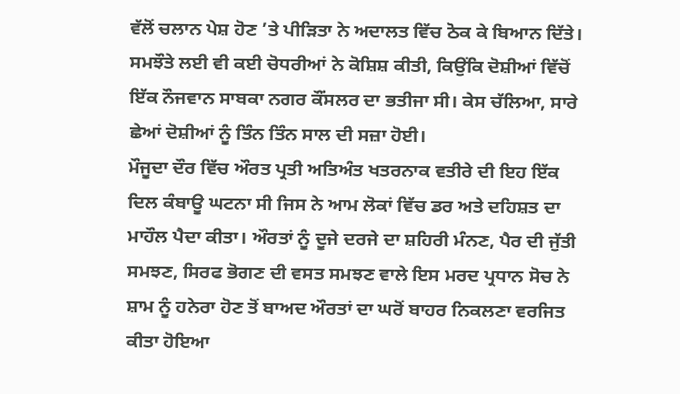ਵੱਲੋਂ ਚਲਾਨ ਪੇਸ਼ ਹੋਣ ’ਤੇ ਪੀੜਿਤਾ ਨੇ ਅਦਾਲਤ ਵਿੱਚ ਠੋਕ ਕੇ ਬਿਆਨ ਦਿੱਤੇ। ਸਮਝੌਤੇ ਲਈ ਵੀ ਕਈ ਚੋਧਰੀਆਂ ਨੇ ਕੋਸ਼ਿਸ਼ ਕੀਤੀ, ਕਿਉਂਕਿ ਦੋਸ਼ੀਆਂ ਵਿੱਚੋਂ ਇੱਕ ਨੌਜਵਾਨ ਸਾਬਕਾ ਨਗਰ ਕੌਂਸਲਰ ਦਾ ਭਤੀਜਾ ਸੀ। ਕੇਸ ਚੱਲਿਆ, ਸਾਰੇ ਛੇਆਂ ਦੋਸ਼ੀਆਂ ਨੂੰ ਤਿੰਨ ਤਿੰਨ ਸਾਲ ਦੀ ਸਜ਼ਾ ਹੋਈ।
ਮੌਜੂਦਾ ਦੌਰ ਵਿੱਚ ਔਰਤ ਪ੍ਰਤੀ ਅਤਿਅੰਤ ਖਤਰਨਾਕ ਵਤੀਰੇ ਦੀ ਇਹ ਇੱਕ ਦਿਲ ਕੰਬਾਊ ਘਟਨਾ ਸੀ ਜਿਸ ਨੇ ਆਮ ਲੋਕਾਂ ਵਿੱਚ ਡਰ ਅਤੇ ਦਹਿਸ਼ਤ ਦਾ ਮਾਹੌਲ ਪੈਦਾ ਕੀਤਾ। ਔਰਤਾਂ ਨੂੰ ਦੂਜੇ ਦਰਜੇ ਦਾ ਸ਼ਹਿਰੀ ਮੰਨਣ, ਪੈਰ ਦੀ ਜੁੱਤੀ ਸਮਝਣ, ਸਿਰਫ ਭੋਗਣ ਦੀ ਵਸਤ ਸਮਝਣ ਵਾਲੇ ਇਸ ਮਰਦ ਪ੍ਰਧਾਨ ਸੋਚ ਨੇ ਸ਼ਾਮ ਨੂੰ ਹਨੇਰਾ ਹੋਣ ਤੋਂ ਬਾਅਦ ਔਰਤਾਂ ਦਾ ਘਰੋਂ ਬਾਹਰ ਨਿਕਲਣਾ ਵਰਜਿਤ ਕੀਤਾ ਹੋਇਆ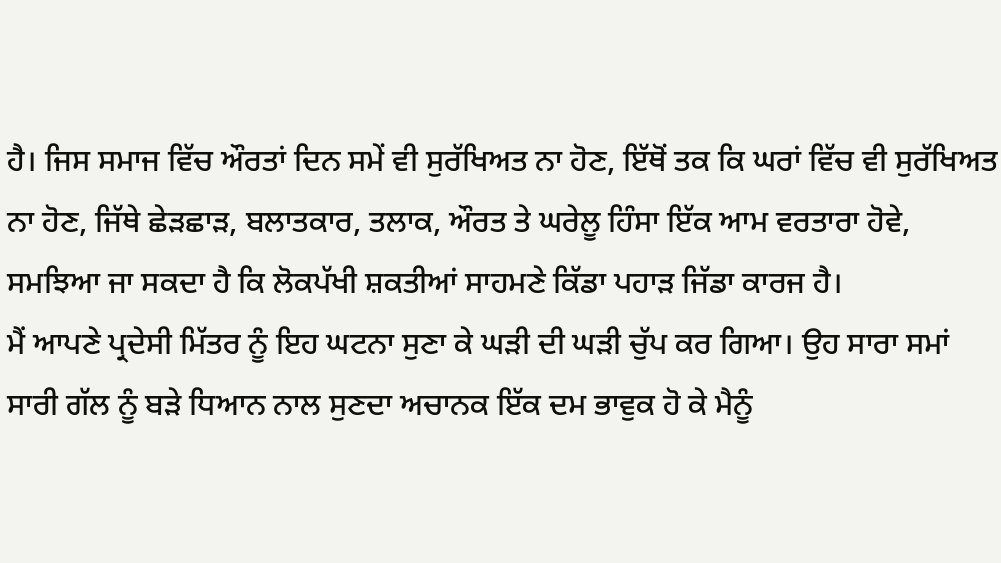ਹੈ। ਜਿਸ ਸਮਾਜ ਵਿੱਚ ਔਰਤਾਂ ਦਿਨ ਸਮੇਂ ਵੀ ਸੁਰੱਖਿਅਤ ਨਾ ਹੋਣ, ਇੱਥੋਂ ਤਕ ਕਿ ਘਰਾਂ ਵਿੱਚ ਵੀ ਸੁਰੱਖਿਅਤ ਨਾ ਹੋਣ, ਜਿੱਥੇ ਛੇੜਛਾੜ, ਬਲਾਤਕਾਰ, ਤਲਾਕ, ਔਰਤ ਤੇ ਘਰੇਲੂ ਹਿੰਸਾ ਇੱਕ ਆਮ ਵਰਤਾਰਾ ਹੋਵੇ, ਸਮਝਿਆ ਜਾ ਸਕਦਾ ਹੈ ਕਿ ਲੋਕਪੱਖੀ ਸ਼ਕਤੀਆਂ ਸਾਹਮਣੇ ਕਿੱਡਾ ਪਹਾੜ ਜਿੱਡਾ ਕਾਰਜ ਹੈ।
ਮੈਂ ਆਪਣੇ ਪ੍ਰਦੇਸੀ ਮਿੱਤਰ ਨੂੰ ਇਹ ਘਟਨਾ ਸੁਣਾ ਕੇ ਘੜੀ ਦੀ ਘੜੀ ਚੁੱਪ ਕਰ ਗਿਆ। ਉਹ ਸਾਰਾ ਸਮਾਂ ਸਾਰੀ ਗੱਲ ਨੂੰ ਬੜੇ ਧਿਆਨ ਨਾਲ ਸੁਣਦਾ ਅਚਾਨਕ ਇੱਕ ਦਮ ਭਾਵੁਕ ਹੋ ਕੇ ਮੈਨੂੰ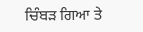ਚਿੰਬੜ ਗਿਆ ਤੇ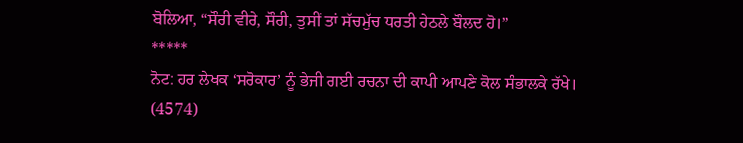ਬੋਲਿਆ, “ਸੌਰੀ ਵੀਰੇ, ਸੌਰੀ, ਤੁਸੀਂ ਤਾਂ ਸੱਚਮੁੱਚ ਧਰਤੀ ਹੇਠਲੇ ਬੌਲਦ ਹੋ।”
*****
ਨੋਟ: ਹਰ ਲੇਖਕ ‘ਸਰੋਕਾਰ’ ਨੂੰ ਭੇਜੀ ਗਈ ਰਚਨਾ ਦੀ ਕਾਪੀ ਆਪਣੇ ਕੋਲ ਸੰਭਾਲਕੇ ਰੱਖੇ।
(4574)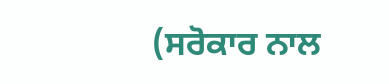(ਸਰੋਕਾਰ ਨਾਲ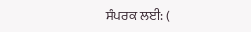ਸੰਪਰਕ ਲਈ: (